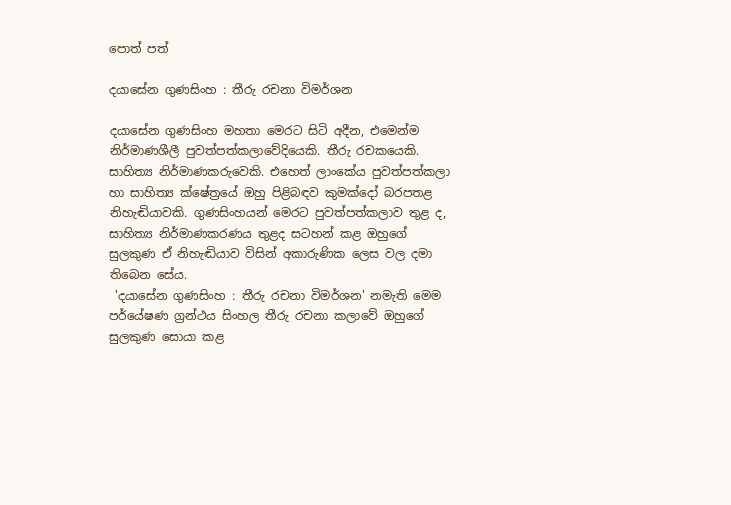ප‍ොත් පත්

දයාසේන ගුණසිංහ : තීරු රචනා විමර්ශන

දයාසේන ගුණසිංහ මහතා මෙරට සිටි අදීන, එමෙන්ම නිර්මාණශීලී පුවත්පත්කලාවේදියෙකි. තීරු රචකයෙකි. සාහිත්‍ය නිර්මාණකරුවෙකි. එහෙත් ලාංකේය පුවත්පත්කලා හා සාහිත්‍ය ක්ෂේත්‍රයේ ඔහු පිළිබඳව කුමක්දෝ බරපතළ නිහැඬියාවකි. ගුණසිංහයන් මෙරට පුවත්පත්කලාව තුළ ද, සාහිත්‍ය නිර්මාණකරණය තුළද සටහන් කළ ඔහුගේ සුලකුණ ඒ නිහැඬියාව විසින් අකාරුණික ලෙස වල දමා තිබෙන සේය.
 'දයාසේන ගුණසිංහ : තීරු රචනා විමර්ශන' නමැති මෙම පර්යේෂණ ග්‍රන්ථය සිංහල තීරු රචනා කලාවේ ඔහුගේ සුලකුණ සොයා කළ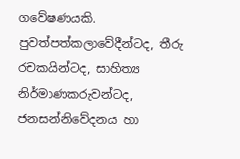ගවේෂණයකි. පුවත්පත්කලාවේදීන්ටද, තීරු රචකයින්ටද, සාහිත්‍ය නිර්මාණකරුවන්ටද, ජනසන්නිවේදනය හා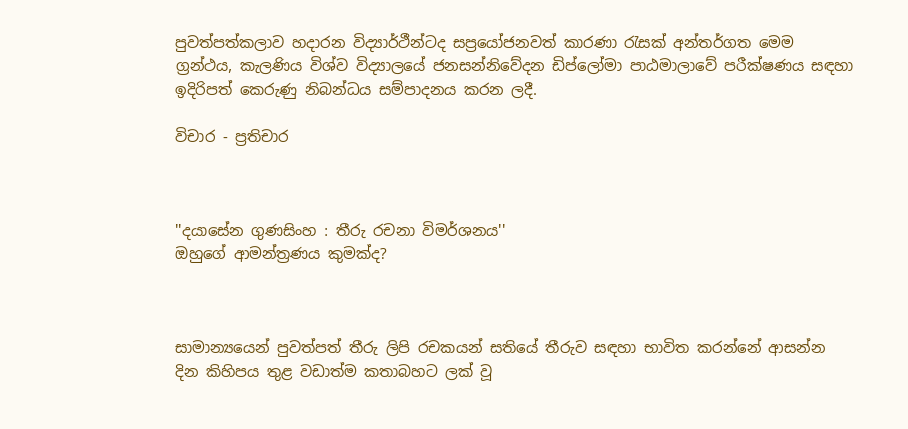පුවත්පත්කලාව හදාරන විද්‍යාර්ථීන්ටද සප්‍රයෝජනවත් කාරණා රැසක් අන්තර්ගත මෙම ග්‍රන්ථය, කැලණිය විශ්ව විද්‍යාලයේ ජනසන්නිවේදන ඩිප්ලෝමා පාඨමාලාවේ පරීක්ෂණය සඳහා ඉදිරිපත් කෙරුණු නිබන්ධය සම්පාදනය කරන ලදී.

විචාර - ප්‍රතිචාර



''දයාසේන ගුණසිංහ : තීරු රචනා විමර්ශනය''
ඔහුගේ ආමන්ත්‍රණය කුමක්ද?



සාමාන්‍යයෙන් පුවත්පත් තීරු ලිපි රචකයන් සතියේ තීරුව සඳහා භාවිත කරන්නේ ආසන්න දින කිහිපය තුළ වඩාත්ම කතාබහට ලක් වූ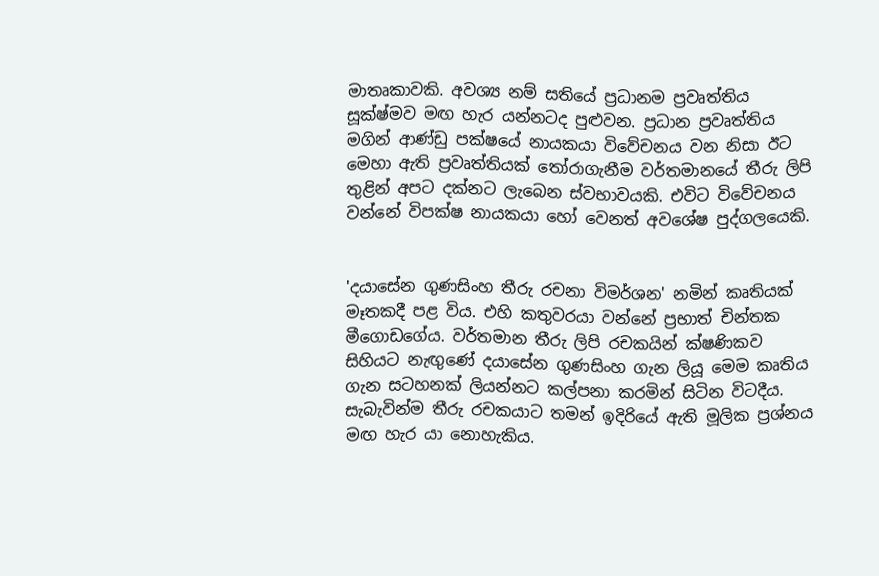මාතෘකාවකි. අවශ්‍ය නම් සතියේ ප්‍රධානම ප්‍රවෘත්තිය සූක්ෂ්මව මඟ හැර යන්නටද පුළුවන. ප්‍රධාන ප්‍රවෘත්තිය මගින් ආණ්ඩු පක්ෂයේ නායකයා විවේචනය වන නිසා ඊට මෙහා ඇති ප්‍රවෘත්තියක් තෝරාගැනීම වර්තමානයේ තීරු ලිපි තුළින් අපට දක්නට ලැබෙන ස්වභාවයකි. එවිට විවේචනය වන්නේ විපක්ෂ නායකයා හෝ වෙනත් අවශේෂ පුද්ගලයෙකි.


'දයාසේන ගුණසිංහ තීරු රචනා විමර්ශන' නමින් කෘතියක් මෑතකදී පළ විය. එහි කතුවරයා වන්නේ ප්‍රභාත් චින්තක මීගොඩගේය. වර්තමාන තීරු ලිපි රචකයින් ක්ෂණිකව සිහියට නැඟුණේ දයාසේන ගුණසිංහ ගැන ලියූ මෙම කෘතිය ගැන සටහනක් ලියන්නට කල්පනා කරමින් සිටින විටදීය. සැබැවින්ම තීරු රචකයාට තමන් ඉදිරියේ ඇති මූලික ප්‍රශ්නය මඟ හැර යා නොහැකිය.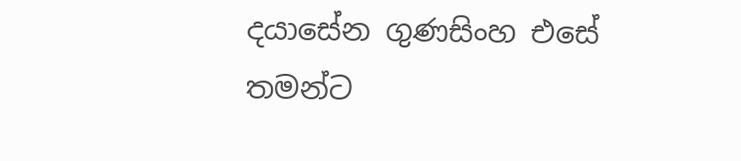දයාසේන ගුණසිංහ එසේ තමන්ට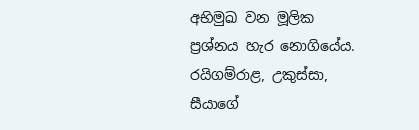අභිමුඛ වන මූලික ප්‍රශ්නය හැර නොගියේය. රයිගම්රාළ, උකුස්සා, සී‍යාගේ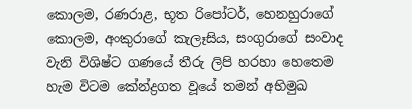කොලම, රණරාළ, භූත රිපෝටර්, හෙනහුරාගේ කොලම, අංකුරාගේ කැලෑසිය, සංගුරාගේ සංවාද වැනි විශිෂ්ට ගණයේ තීරු ලිපි හරහා හෙතෙම හැම විටම කේන්ද්‍රගත වූයේ තමන් අභිමුඛ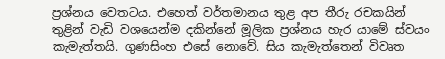ප්‍රශ්නය වෙතටය. එහෙත් වර්තමානය තුළ අප තීරු රචකයින් තුළින් වැඩි වශයෙන්ම දකින්නේ මූලික ප්‍රශ්නය හැර යාමේ ස්වයං කැමැත්තයි. ගුණසිංහ එසේ නොවේ. සිය කැමැත්තෙන් විවෘත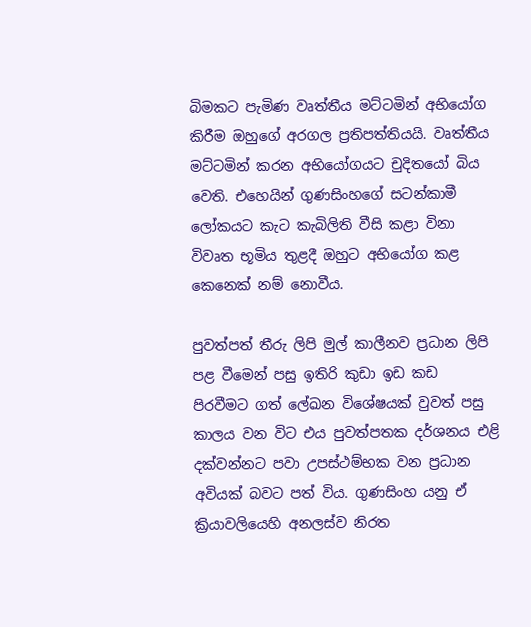බිමකට පැමිණ වෘත්තීය මට්ටමින් අභියෝග කිරීම ඔහුගේ අරගල ප්‍රතිපත්තියයි. වෘත්තීය මට්ටමින් කරන අභියෝගයට චුදිතයෝ බිය වෙති. එහෙයින් ගුණසිංහගේ සටන්කාමී ලෝකයට කැට කැබිලිති වීසි කළා විනා විවෘත භූමිය තුළදී ඔහුට අභියෝග කළ කෙනෙක් නම් නොවීය.

පුවත්පත් තීරු ලිපි මුල් කාලීනව ප්‍රධාන ලිපි පළ වීමෙන් පසු ඉතිරි කුඩා ඉඩ කඩ පිරවීමට ගත් ලේඛන විශේෂයක් වුවත් පසු කාලය වන විට එය පුවත්පතක දර්ශනය එළි දක්වන්නට පවා උපස්ථම්භක වන ප්‍රධාන අවියක් බවට පත් විය. ගුණසිංහ යනු ඒ ක්‍රියාවලියෙහි අනලස්ව නිරත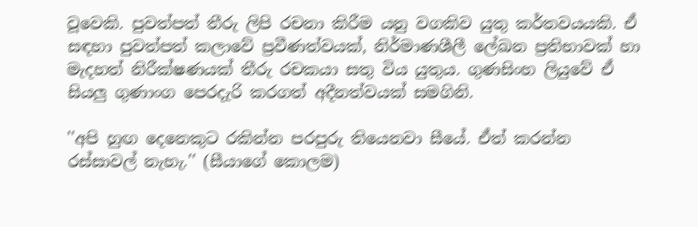වූවෙකි. පුවත්පත් තීරු ලිපි රචනා කිරීම යනු වගකිව යුතු කර්තවයයකි. ඒ සඳහා පුවත්පත් කලාවේ ප්‍රවීණත්වයක්, නිර්මාණශීලී ලේඛන ප්‍රතිභාවක් හා මැදහත් නිරීක්ෂණයක් තීරු රචකයා සතු විය යුතුය. ගුණසිංහ ලියුවේ ඒ සියලු ගුණාංග පෙරදැරි කරගත් අදීනත්වයක් සමගිනි.

''අපි හුඟ දෙනෙකුට රකින්න පරපුරු තියෙනවා සීයේ. ඒත් කරන්න රස්සාවල් නැහැ.'' (සීයාගේ කොලම)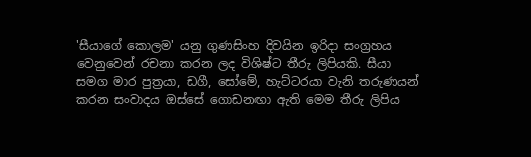'සීයාගේ කොලම' යනු ගුණසිංහ දිවයින ඉරිදා සංග්‍රහය වෙනුවෙන් රචනා කරන ලද විශිෂ්ට තීරු ලිපියකි. සීයා සමග මාර පුත්‍රයා, ඩගී, සෝමේ, හැට්ටරයා වැනි තරුණයන් කරන සංවාදය ඔස්සේ ගොඩනඟා ඇති මෙම තීරු ලිපිය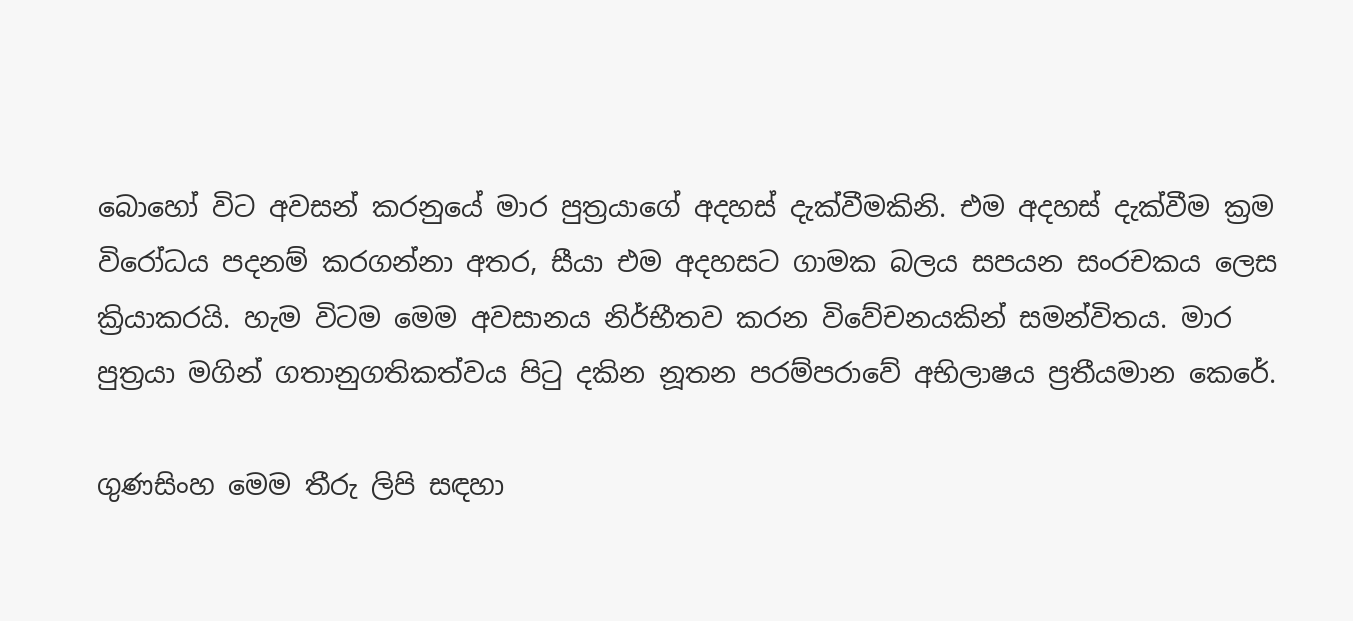බොහෝ විට අවසන් කරනුයේ මාර පුත්‍රයාගේ අදහස් දැක්වීමකිනි. එම අදහස් දැක්වීම ක්‍රම විරෝධය පදනම් කරගන්නා අතර, සීයා එම අදහසට ගාමක බලය සපයන සංරචකය ලෙස ක්‍රියාකරයි. හැම විටම මෙම අවසානය නිර්භීතව කරන විවේචනයකින් සමන්විතය. මාර පුත්‍රයා මගින් ගතානුගතිකත්වය පිටු දකින නූතන පරම්පරාවේ අභිලාෂය ප්‍රතීයමාන කෙරේ.

ගුණසිංහ මෙම තීරු ලිපි සඳහා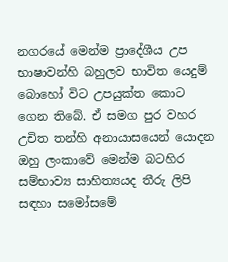නගරයේ මෙන්ම ප්‍රාදේශීය උප භාෂාවන්හි බහුලව භාවිත යෙදුම් බොහෝ විට උපයුක්ත කොට ගෙන තිබේ. ඒ සමග පුර වහර උචිත තන්හි අනායාසයෙන් යොදන ඔහු ලංකාවේ මෙන්ම බටහිර සම්භාව්‍ය සාහිත්‍යයද තීරු ලිපි සඳහා සමෝසමේ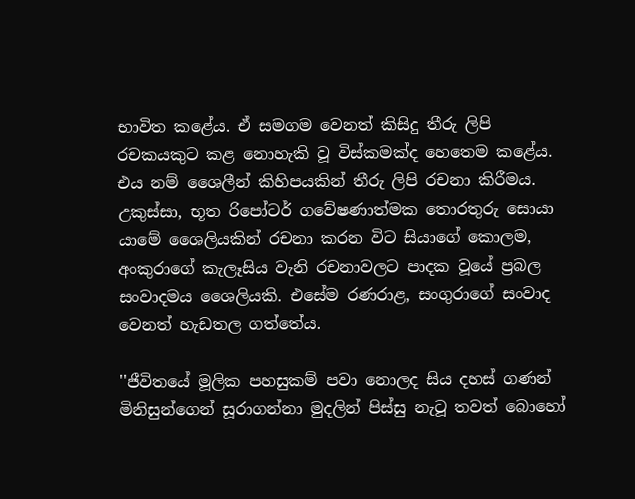භාවිත කළේය. ඒ සමගම වෙනත් කිසිදු තීරු ලිපි රචකයකුට කළ නොහැකි වූ විස්කමක්ද හෙතෙම කළේය. එය නම් ශෛලීන් කිහිපයකින් තීරු ලිපි රචනා කිරීමය. උකුස්සා, භූත රිපෝටර් ගවේෂණාත්මක තොරතුරු සොයා යාමේ ශෛලියකින් රචනා කරන විට සියාගේ කොලම, අංකුරාගේ කැලෑසිය වැනි රචනාවලට පාදක වූයේ ප්‍රබල සංවාදමය ශෛලියකි. එසේම රණරාළ, සංගුරාගේ සංවාද වෙනත් හැඩතල ගත්තේය.

''ජීවිතයේ මූලික පහසුකම් පවා නොලද සිය දහස් ගණන් මිනිසුන්ගෙන් සූරාගන්නා මුදලින් පිස්සු නැටූ තවත් බොහෝ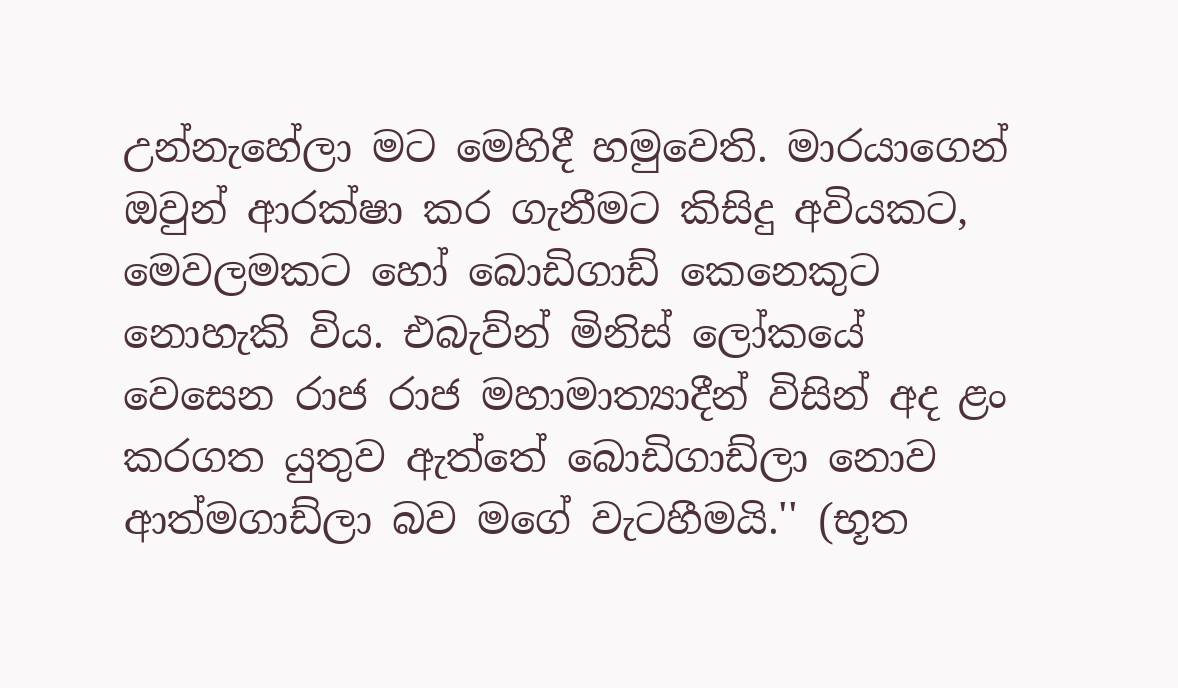උන්නැහේලා මට මෙහිදී හමුවෙති. මාරයාගෙන් ඔවුන් ආරක්ෂා කර ගැනීමට කිසිදු අවියකට, මෙවලමකට හෝ බොඩිගාඩ් කෙනෙකුට නොහැකි විය. එබැව්න් මිනිස් ලෝකයේ වෙසෙන රාජ රාජ මහාමාත්‍යාදීන් විසින් අද ළං කරගත යුතුව ඇත්තේ බොඩිගාඩ්ලා නොව ආත්මගාඩ්ලා බව මගේ වැටහීමයි.'' (භූත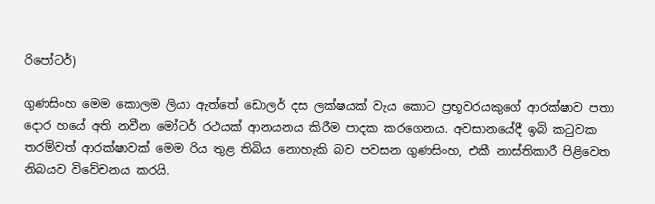රිපෝටර්)

ගුණසිංහ මෙම කොලම ලියා ඇත්තේ ඩොලර් දස ලක්ෂයක් වැය කොට ප්‍රභූවරයකුගේ ආරක්ෂාව පතා දොර හයේ අති නවීන‍ මෝටර් රථයක් ආනයනය කිරීම පාදක කරගෙනය. අවසානයේදී ඉබි කටුවක තරම්වත් ආරක්ෂාවක් මෙම රිය තුළ තිබිය නොහැකි බව පවසන ගුණසිංහ, එකී නාස්තිකාරී පිළිවෙත නිබයව විවේචනය කරයි.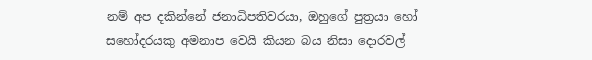නම් අප දකින්නේ ජනාධිපතිවරයා, ඔහුගේ පුත්‍රයා හෝ සහෝදරයකු අමනාප වෙයි කියන බය නිසා දොරවල්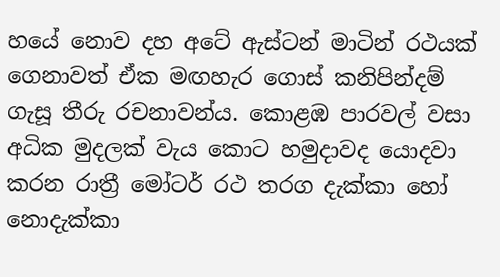හයේ නොව දහ අටේ ඇස්ටන් මාටින් රථයක් ගෙනාවත් ඒක මඟහැර ‍ගොස් කනිපින්දම් ගැසූ තීරු රචනාවන්ය. කොළඹ පාරවල් වසා අධික මුදලක් වැය කොට හමුදාවද යොදවා කරන රාත්‍රී මෝටර් රථ තරග දැක්කා හෝ නොදැක්කා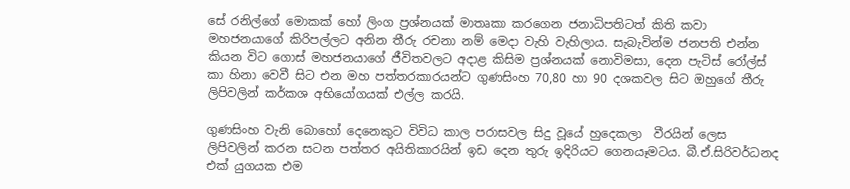සේ ‍රනිල්ගේ මොකක් හෝ ලිංග ප්‍රශ්නයක් මාතෘකා කරගෙන ජනාධිපතිටත් කිති කවා මහජනයාගේ කිරිපල්ලට අනින තීරු රචනා නම් මෙදා වැහි වැහිලාය. සැබැවින්ම ජනපති එන්න කියන විට ගොස් මහජනයාගේ ජීවිතවලට අදාළ කිසිම ප්‍රශ්නයක් නොවිමසා, දෙන පැටිස් රෝල්ස් කා හිනා වෙවී සිට එන මහ පත්තරකාරයන්ට ගුණසිංහ 70,80 හා 90 දශකවල සිට ඔහුගේ තීරු ලිපිවලින් කර්කශ අභියෝගයක් එල්ල කරයි.

ගුණසිංහ වැනි බොහෝ දෙනෙකුට විවිධ කාල පරාසවල සිදු වූයේ හුදෙකලා  වීරයින් ලෙස ලිපිවලින් කරන සටන පත්තර අයිතිකාරයින් ඉඩ දෙන තුරු ඉදිරියට ගෙනයෑමටය. බී.ඒ.සිරිවර්ධනද එක් යුගයක එම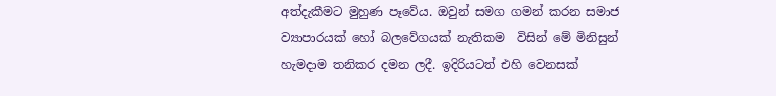අත්දැකීමට මුහුණ පෑවේය. ඔවුන් සමග ගමන් කරන සමාජ ව්‍යාපාරයක් හෝ බලවේගයක් නැතිකම  විසින් මේ මිනිසුන් හැමදාම තනිකර දමන ලදී. ඉදිරියටත් එහි වෙනසක්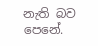නැති බව පෙනේ.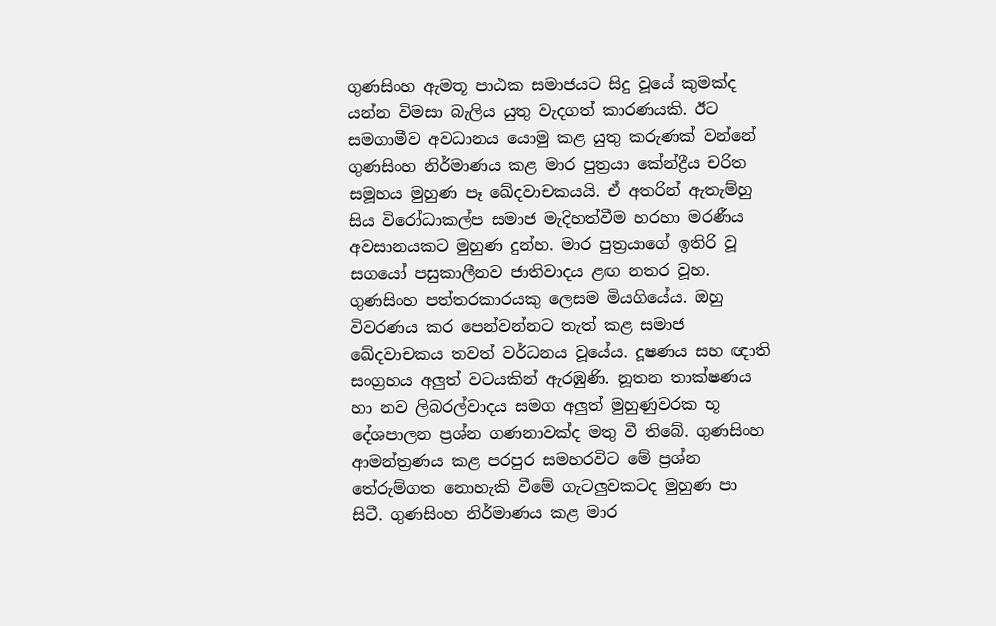ගුණසිංහ ඇමතූ පාඨක සමාජයට සිදු වූයේ කුමක්ද යන්න විමසා බැලිය යුතු වැදගත් කාරණයකි. ඊට සමගාමීව අවධානය යොමු කළ යුතු කරුණක් වන්නේ ගුණසිංහ නිර්මාණය කළ මාර පුත්‍රයා කේන්ද්‍රීය චරිත සමූහය මුහුණ පෑ ඛේදවාචකයයි. ඒ අතරින් ඇතැම්හු සිය විරෝධාකල්ප සමාජ මැදිහත්වීම හරහා මරණීය අවසානයකට මුහුණ දුන්හ. මාර පුත්‍රයාගේ ඉතිරි වූ සගයෝ පසුකාලීනව ජාතිවාදය ළඟ නතර වූහ. ගුණසිංහ පත්තරකාරයකු ලෙසම මියගියේය. ඔහු විවරණය කර පෙන්වන්නට තැත් කළ සමාජ ඛේදවාචකය තවත් වර්ධනය වූයේය. දූෂණය සහ ඥාති සංග්‍රහය අලුත් වටයකින් ඇරඹුණි. නූතන තාක්ෂණය හා නව ලිබරල්වාදය සමග අලුත් මුහුණුවරක භූ දේශපාලන ප්‍රශ්න ගණනාවක්ද මතු වී තිබේ. ගුණසිංහ ආමන්ත්‍රණය කළ පරපුර සමහරවිට මේ ප්‍රශ්න තේරුම්ගත නොහැකි වීමේ ගැටලුවකටද මුහුණ පා සිටී. ගුණසිංහ නිර්මාණය කළ මාර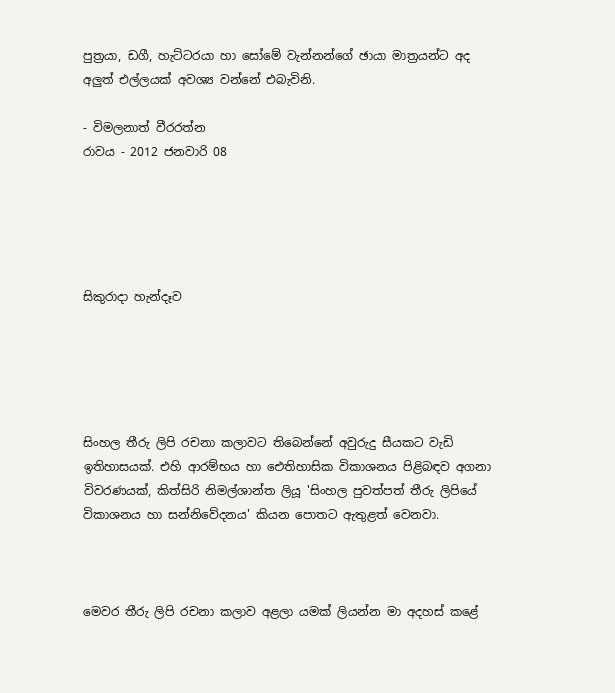පුත්‍රයා, ඩගී, හැට්ටරයා හා සෝමේ වැන්නන්ගේ ඡායා මාත්‍රයන්ට අද අලුත් එල්ලයක් අවශ්‍ය වන්නේ එබැවිනි.

- විමලනාත් වීරරත්න
රාවය - 2012 ජනවාරි 08





සිකුරාදා හැන්දෑව





සිංහල තීරු ලිපි රචනා කලාවට තිබෙන්නේ අවුරුදු සීයකට වැඩි ඉතිහාසයක්. එහි ආරම්භය හා ඓතිහාසික විකාශනය පිළිබඳව අගනා විවරණයක්, කිත්සිරි නිමල්ශාන්ත ලියූ 'සිංහල පුවත්පත් තීරු‍ ලිපියේ විකාශනය හා සන්නිවේදනය' කියන පොතට ඇතුළත් වෙනවා.



මෙවර තීරු ලිපි රචනා කලාව අළලා යමක් ලියන්න මා අදහස් කළේ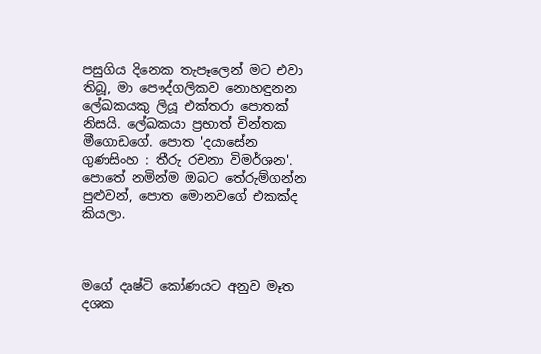පසුගිය දිනෙක තැපෑලෙන් මට එවා තිබූ, මා පෞද්ගලිකව නොහඳුනන ලේඛකයකු ලියූ එක්තරා පොතක් නිසයි. ලේඛකයා ප්‍රභාත් චින්තක මීගොඩගේ. පොත 'දයාසේන ගුණසිංහ : තීරු රචනා විමර්ශන'. පොතේ නමින්ම ‍ඔබට තේරුම්ගන්න පුළුවන්, පොත මොනවගේ එකක්ද කියලා.



මගේ දෘෂ්ටි කෝණයට අනුව මෑත දශක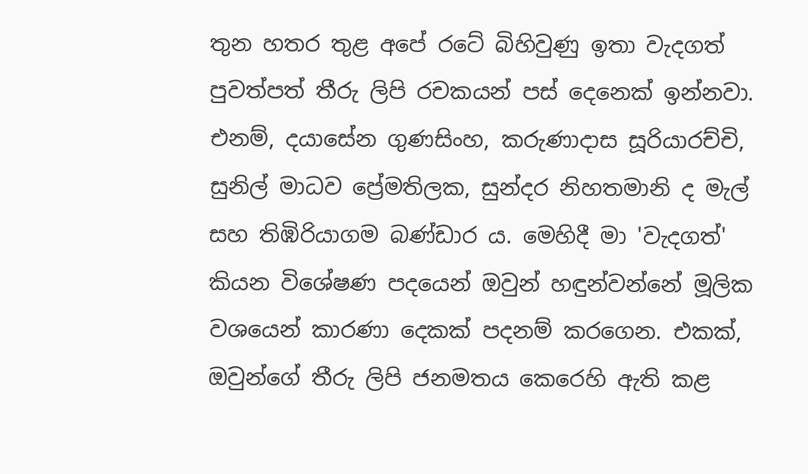තුන හතර තුළ අපේ රටේ බිහිවුණු ඉතා වැදගත් පුවත්පත් තීරු ලිපි රචකයන් පස් දෙනෙක් ඉන්නවා. එනම්, දයාසේන ගුණසිංහ, කරුණාදාස සූරියාරච්චි, සුනිල් මාධව ප්‍රේමතිලක, සුන්දර නිහතමානි ද මැල් සහ තිඹිරියාගම බණ්ඩාර ය. මෙහිදී මා 'වැදගත්' කියන විශේෂණ පදයෙන් ඔවුන් හඳුන්වන්නේ මූලික වශයෙන් කාරණා දෙකක් පදනම් කරගෙන. එකක්, ඔවුන්ගේ තීරු ලිපි ජනමතය කෙරෙහි ඇති කළ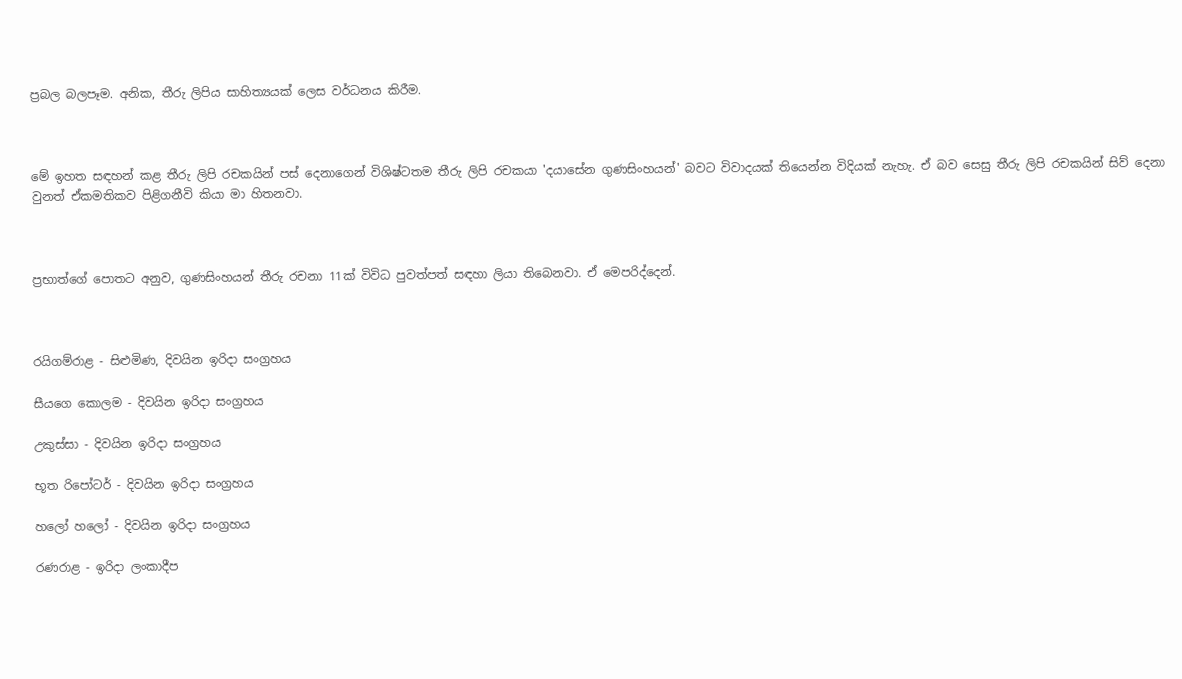ප්‍රබල බලපෑම. අනික, තීරු ලිපිය සාහිත්‍යයක් ලෙස වර්ධනය කිරීම.



මේ ඉහත සඳහන් කළ තීරු ලිපි රචකයින් පස් දෙනාගෙන් විශිෂ්ටතම තීරු ලිපි රචකයා 'දයාසේන ගුණසිංහයන්' බවට විවාදයක් තියෙන්න විදියක් නැහැ. ඒ බව සෙසු තීරු ලිපි රචකයින් සිව් දෙනා වුනත් ඒකමතිකව පිළිගනීවි කියා මා හිතනවා.



ප්‍රභාත්ගේ පොතට අනුව, ගුණසිංහයන් තීරු රචනා 11ක් විවිධ පුවත්පත් සඳහා ලියා තිබෙනවා. ඒ මෙපරිද්දෙන්.



රයිගම්රාළ - සිළුමිණ, දිවයින ඉරිදා සංග්‍රහය

සීයගෙ කොලම - දිවයින ඉරිදා සංග්‍රහය

උකුස්සා - දිවයින ඉරිදා සංග්‍රහය

භූත රිපෝටර් - දිවයින ඉරිදා සංග්‍රහය

හලෝ හලෝ - දිවයින ඉරිදා සංග්‍රහය

රණරාළ - ඉරිදා ලංකාදීප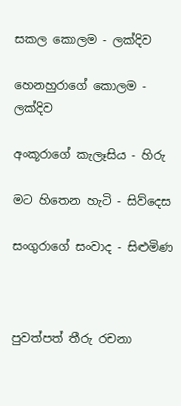සකල කොලම - ලක්දිව

හෙනහුරාගේ කොලම - ලක්දිව

අංකූරාගේ කැලෑසිය - හිරු

මට හිතෙන හැටි - සිව්දෙස

සංගුරාගේ සංවාද - සිළුමිණ



පුවත්පත් තීරු රචනා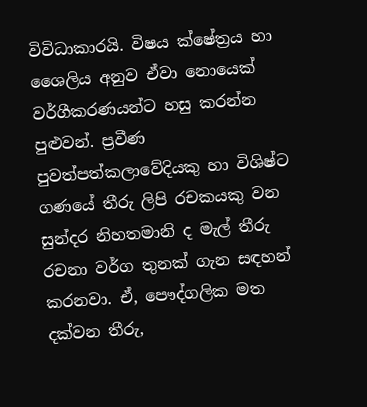විවිධාකාරයි. විෂය ක්ෂේත්‍රය හා ශෛලිය අනුව ඒවා නොයෙක් වර්ගීකරණයන්ට හසු කරන්න පුළුවන්. ප්‍රවීණ පුවත්පත්කලාවේදියකු හා විශිෂ්ට ගණයේ තීරු ලිපි රචකයකු වන සුන්දර නිහතමානි ද මැල් තීරු රචනා වර්ග තුනක් ගැන සඳහන් කරනවා. ඒ, පෞද්ගලික මත දක්වන තීරු,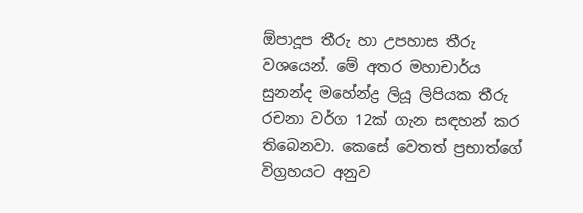ඕපාදූප තීරු හා උපහාස තීරු වශයෙන්. මේ අතර මහාචාර්ය සුනන්ද මහේන්ද්‍ර ලියූ ලිපියක තීරු රචනා වර්ග 12ක් ගැන සඳහන් කර තිබෙනවා. කෙසේ වෙතත් ප්‍රභාත්ගේ විග්‍රහයට අනුව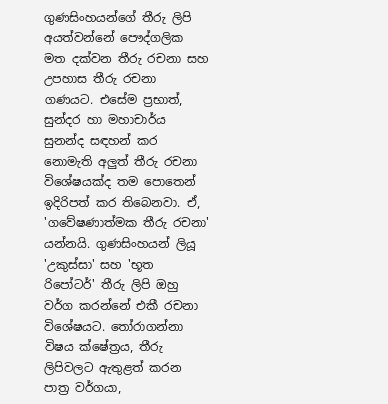ගුණසිංහයන්ගේ තීරු ලිපි අයත්වන්නේ පෞද්ගලික මත දක්වන තීරු රචනා සහ උපහාස තීරු රචනා ගණයට. එසේම ප්‍රභාත්, සුන්දර හා මහාචාර්ය සුනන්ද සඳහන් ක‍ර නොමැති අලුත් තීරු රචනා විශේෂයක්ද තම පොතෙන් ඉදිරිපත් කර තිබෙනවා. ඒ, 'ගවේෂණාත්මක තීරු රචනා' යන්නයි. ගුණසිංහයන් ලියූ 'උකුස්සා' සහ 'භූත රිපෝටර්' තීරු ලිපි ඔහු වර්ග කරන්නේ එකී රචනා විශේෂයට. තෝරාගන්නා විෂය ක්ෂේත්‍රය, තීරු ලිපිවලට ඇතුළත් කරන පාත්‍ර වර්ගයා,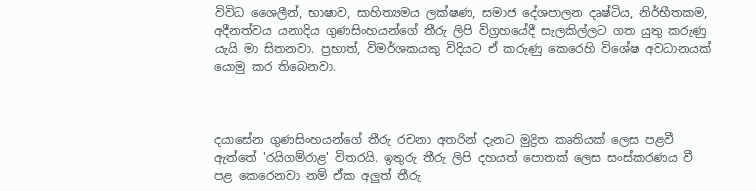විවිධ ශෛලීන්, භාෂාව, සාහිත්‍යමය ලක්ෂණ, සමාජ දේශපාලන දෘෂ්ටිය, නිර්භීතකම, අදීනත්වය යනාදිය ගුණසිංහයන්ගේ තීරු ලිපි විග්‍රහයේදී සැලකිල්ලට ගත යුතු කරුණු යැයි මා සිතනවා. ප්‍රභාත්, විමර්ශකයකු විදියට ඒ ‍කරුණු කෙරෙහි විශේෂ අවධානයක් යොමු කර තිබෙනවා.



දයාසේන ගුණසිංහයන්ගේ තීරු රචනා අතරින් දැනට මුද්‍රිත කෘතියක් ලෙස පළවී ඇත්තේ 'රයිගම්රාළ' විතරයි. ඉතුරු තීරු ලිපි දහයත් පොතක් ලෙස සංස්කරණය වී පළ කෙරෙනවා නම් ඒක අලුත් තීරු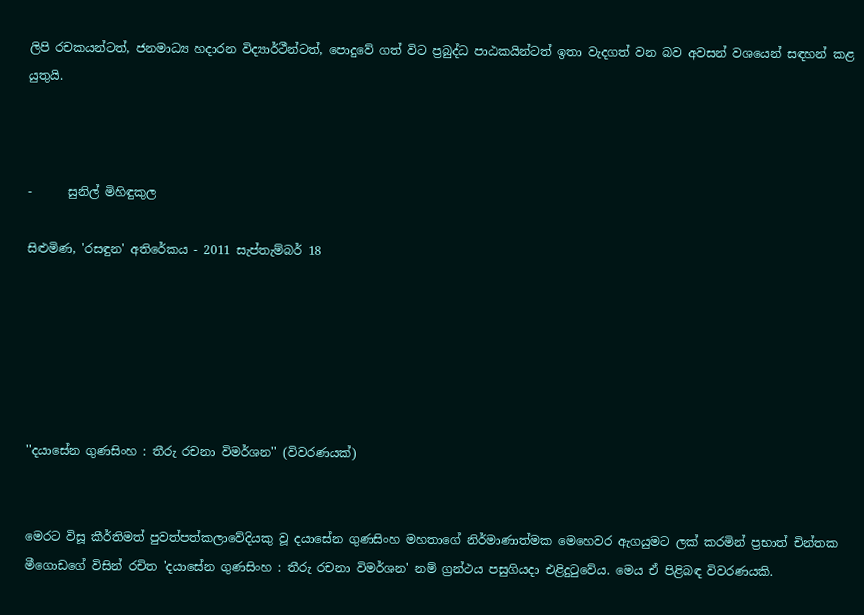ලිපි රචකයන්ටත්, ජනමාධ්‍ය හදාරන විද්‍යාර්ථීන්ටත්, පොදුවේ ගත් විට ප්‍රබුද්ධ පාඨකයින්ටත් ඉතා වැදගත් වන බව අවසන් වශයෙන් සඳහන් කළ යුතුයි.



-      සුනිල් මිහිඳුකුල

සිළුමිණ, 'රසඳුන' අතිරේකය - 2011 සැප්තැම්බර් 18






''දයාසේන ගුණසිංහ : තීරු රචනා විමර්ශන'' (විවරණයක්)


මෙරට විසූ කීර්තිමත් පුවත්පත්කලාවේදියකු වූ දයාසේන ගුණසිංහ මහතාගේ නිර්මාණාත්මක මෙහෙවර ඇගයුමට ලක් කරමින් ප්‍රභාත් චින්තක මීගොඩගේ විසින් රචිත 'දයාසේන ගුණසිංහ : තීරු රචනා විමර්ශන' නම් ග්‍රන්ථය පසුගියදා එළිදුටුවේය. මෙය ඒ පිළිබඳ විවරණයකි.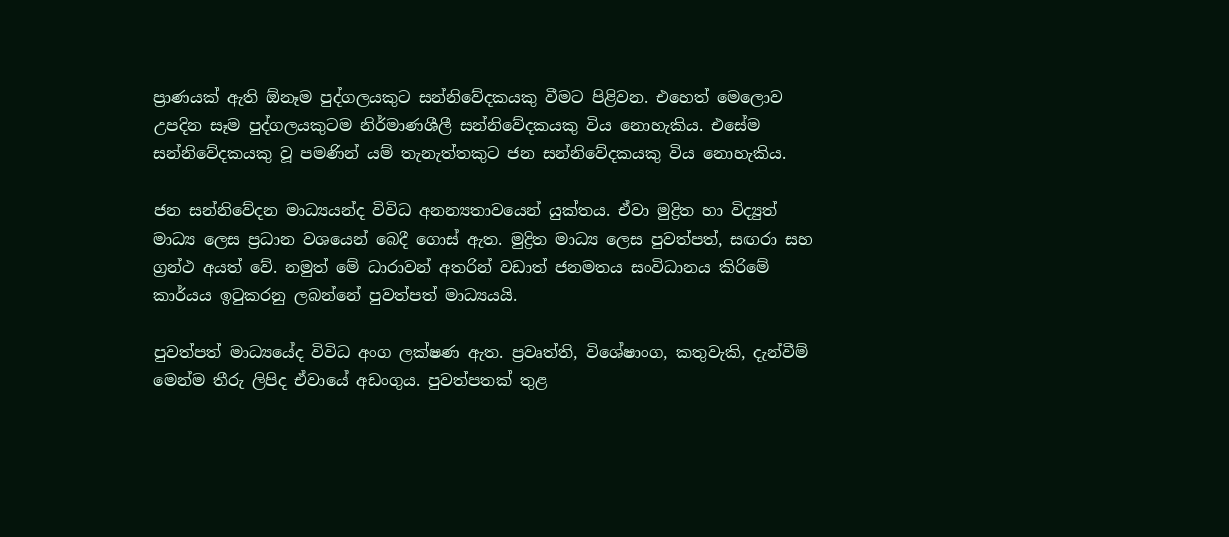ප්‍රාණයක් ඇති ඕනෑම පුද්ගලයකුට සන්නිවේදකයකු වීමට පිළිවන. එහෙත් මෙලොව උපදින සෑම පුද්ගලයකුටම නිර්මාණශීලී සන්නිවේදකයකු විය නොහැකිය. එසේම සන්නිවේදකයකු වූ පමණින් යම් තැනැත්තකුට ජන සන්නිවේදකයකු විය නොහැකිය.

ජන සන්නිවේදන මාධ්‍යයන්ද විවිධ අනන්‍යතාවයෙන් යුක්තය. ඒවා මුද්‍රිත හා විද්‍යුත් මාධ්‍ය ලෙස ප්‍රධාන වශයෙන් බෙදී ගොස් ඇත. මුද්‍රිත මාධ්‍ය ලෙස පුවත්පත්, සඟරා සහ ග්‍රන්ථ අයත් ‍වේ. නමුත් මේ ධාරාවන් අතරින් වඩාත් ජනමතය සංවිධානය කිරිමේ කාර්යය ඉටුකරනු ලබන්නේ පුවත්පත් මාධ්‍යයයි.

පුවත්පත් මාධ්‍යයේද විවිධ අංග ලක්ෂණ ඇත. ප්‍රවෘත්ති, විශේෂාංග, කතුවැකි, දැන්වීම්‍ මෙන්ම තීරු ලිපිද ඒවායේ අඩංගුය. පුවත්පතක් තුළ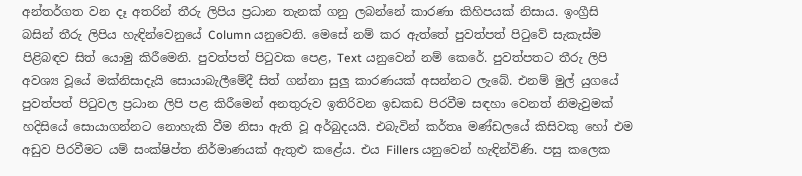අන්තර්ගත වන දෑ අතරින් තීරු ලිපිය ප්‍රධාන තැනක් ගනු ලබන්නේ කාරණා කිහිපයක් නිසාය. ඉංග්‍රීසි බසින් තීරු ලිපිය හැඳින්වෙනුයේ Column යනුවෙනි. මෙසේ නම් කර ඇත්තේ පුවත්පත් පිටුවේ සැකැස්ම පිළිබඳව සිත් යොමු කිරීමෙනි. පුවත්පත් පිටුවක පෙළ, Text යනුවෙන් නම් කෙරේ. පුවත්පතට තීරු ලිපි අවශ්‍ය වූයේ මක්නිසාදැයි සොයාබැලීමේදී සිත් ගන්නා සුලු කාරණයක් අසන්නට ලැබේ. එනම් මුල් යුගයේ පුවත්පත් පිටුවල ප්‍රධාන ලිපි පළ කිරීමෙන් අනතුරුව ඉතිරිවන ඉඩකඩ පිරවීම සඳහා වෙනත් නිමැවුමක් හදිසියේ සොයාගන්නට නොහැකි වීම නිසා ඇති වූ අර්බුදයයි. එබැවින් කර්තෘ මණ්ඩලයේ කිසිවකු හෝ එම අඩුව පිරවීමට යම් සංක්ෂිප්ත නිර්මාණයක් ඇතුළු කළේය. එය Fillers යනුවෙන් හැඳින්විණි. පසු කලෙ‍ක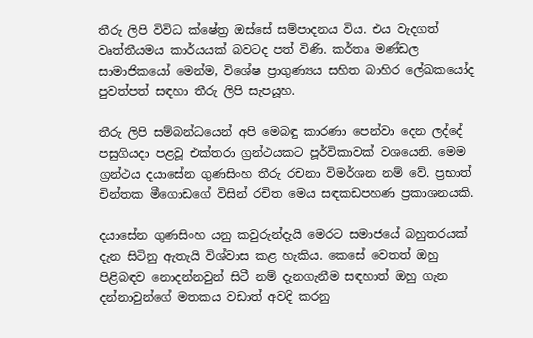තීරු ලිපි විවිධ ක්ෂේත්‍ර ඔස්සේ සම්පාදනය විය. එය වැදගත් වෘත්තීයමය කාර්යයක් බවටද පත් විණි. කර්තෘ මණ්ඩල සාමාජිකයෝ මෙන්ම, විශේෂ ප්‍රාගුණ්‍යය සහිත බාහිර ලේඛකයෝද පුවත්පත් සඳහා තීරු ලිපි සැපයූහ.

තීරු ලිපි සම්බන්ධයෙන් අපි මෙබඳු කාරණා පෙන්වා දෙන ලද්දේ පසුගියදා පළවූ එක්තරා ග්‍රන්ථයකට පූර්විකාවක් වශයෙනි. මෙම ග්‍රන්ථය දයාසේන ගුණසිංහ තීරු රචනා විමර්ශන නම් වේ. ප්‍රභාත් චින්තක මීගොඩගේ විසින් රචිත මෙය සඳකඩපහණ ප්‍රකාශනයකි.

දයාසේන ගුණසිංහ යනු කවුරුන්දැයි මෙරට සමාජයේ බහුතරයක් දැන සිටිනු ඇතැයි විශ්වාස කළ හැකිය. කෙසේ වෙතත් ඔහු පිළිබඳව නොදන්නවුන් සිටී නම් දැනගැනීම සඳහාත් ඔහු ගැන දන්නාවුන්ගේ මතකය වඩාත් අවදි කරනු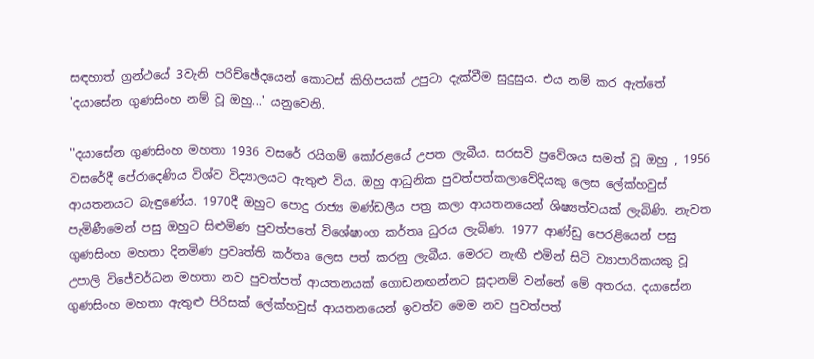සඳහාත් ග්‍රන්ථයේ 3වැනි පරිච්ඡේදයෙන් කොටස් කිහිපයක් උපුටා දැක්වීම සුදුසුය. එය නම් කර ඇත්තේ 'දයාසේන ගුණසිංහ නම් වූ ඔහු...' යනුවෙනි.

''දයාසේන ගුණසිංහ මහතා 1936 වසරේ රයිගම් කෝරළයේ උපත ලැබීය. සරසවි ප්‍රවේශය සමත් වූ ඔහු , 1956 වසරේදී පේරාදෙණිය විශ්ව විද්‍යාලයට ඇතුළු විය. ඔහු ආධුනික පුවත්පත්කලාවේදියකු ලෙස ලේක්හවුස් ආයතනයට බැඳුණේය. 1970දී ඔහුට පොදු රාජ්‍ය මණ්ඩලීය පත්‍ර කලා ආයතනයෙන් ශිෂ්‍යත්වයක් ලැබිණි. නැවත පැමිණීමෙන් පසු ඔහුට සිළුමිණ පුවත්පතේ විශේෂාංග කර්තෘ ධුරය ලැබිණ. 1977 ආණ්ඩු පෙරළියෙන් පසු ගුණසිංහ මහතා දිනමිණ ප්‍රවෘත්ති කර්තෘ ලෙස පත් කරනු ලැබීය. මෙරට නැඟී එමින් සිටි ව්‍යාපාරිකයකු වූ උපාලි විජේවර්ධන‍ මහතා නව පුවත්පත් ආයතනයක් ගොඩනඟන්නට සූදානම් වන්නේ මේ අතරය. දයා‍සේන ගුණසිංහ මහතා ඇතුළු පිරිසක් ලේක්හවුස් ආයතනයෙන් ඉවත්ව මෙම නව පුවත්පත්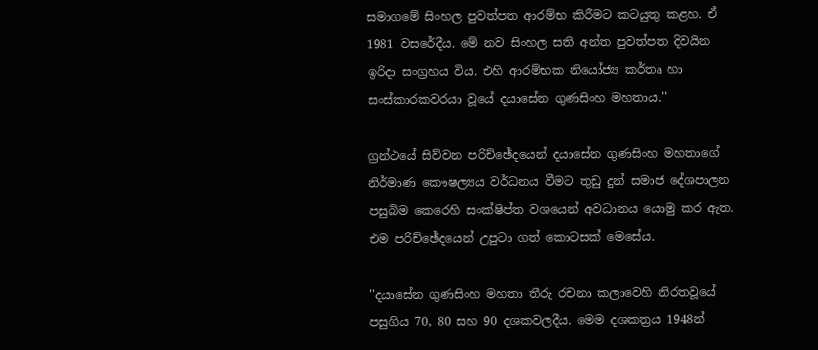සමාගමේ සිංහල පුවත්පත ආරම්භ කිරීමට කටයුතු කළහ. ඒ 1981 වසරේදීය. මේ නව සිංහල සති අන්ත පුවත්පත දිවයින ඉරිදා සංග්‍රහය විය. එහි ආරම්භක නි‍යෝජ්‍ය කර්තෘ හා සංස්කාරකවරයා වූයේ දයාසේන ගුණසිංහ මහතාය.''

ග්‍රන්ථයේ සිව්වන පරිච්ඡේදයෙන් දයාසේන ගුණසිංහ මහතාගේ නිර්මාණ කෞෂල්‍යය වර්ධනය වීමට තුඩු දුන් සමාජ දේශපාලන පසුබිම කෙරෙහි සංක්ෂිප්ත වශයෙන් අවධානය යොමු කර ඇත. එම පරිච්ඡේදයෙන් උපුටා ගත් කොටසක් මෙසේය.

''දයාසේන ගුණසිංහ මහතා තීරු රචනා කලාවෙහි නිරතවූයේ පසුගිය 70, 80 සහ 90 දශකවලදීය. මෙම දශකත්‍රය 1948න්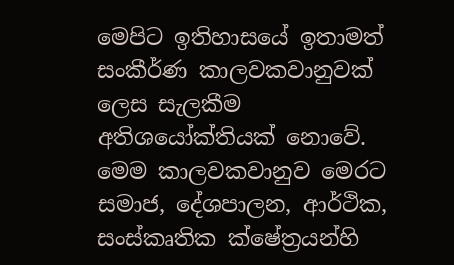මෙපිට ඉතිහාසයේ ඉතාමත් සංකීර්ණ කාලවකවානුවක් ලෙස සැලකීම අතිශයෝක්තියක් නොවේ. මෙම කාලවකවානුව මෙරට සමාජ, දේශපාලන, ආර්ථික, සංස්කෘතික ක්ෂේත්‍රයන්හි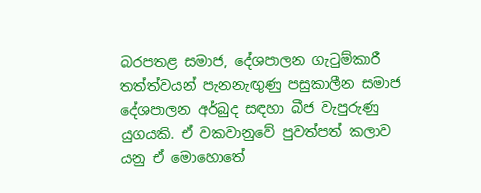බරපතළ ‍සමාජ, දේශපාලන ගැටුම්කාරී තත්ත්වයන් පැනනැඟුණු පසුකාලීන සමාජ දේශපාලන අර්බුද සඳහා බීජ වැපුරුණු යුගයකි. ඒ වකවානුවේ පුවත්පත් කලාව  යනු ඒ මොහොතේ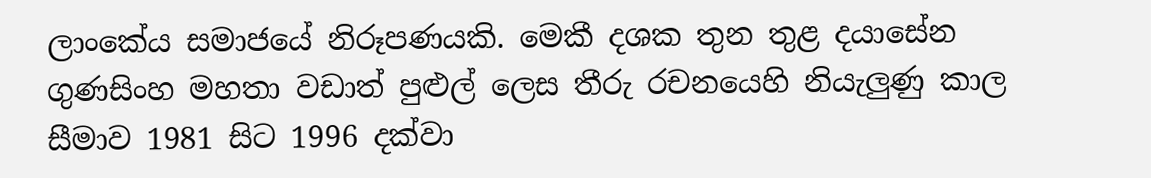ලාංකේය සමාජයේ නිරූපණයකි. මෙකී දශක තුන තුළ දයාසේන ගුණසිංහ මහතා වඩාත් පුළුල් ලෙස තීරු රචනයෙහි නියැලුණු කාල සීමාව 1981 සිට 1996 දක්වා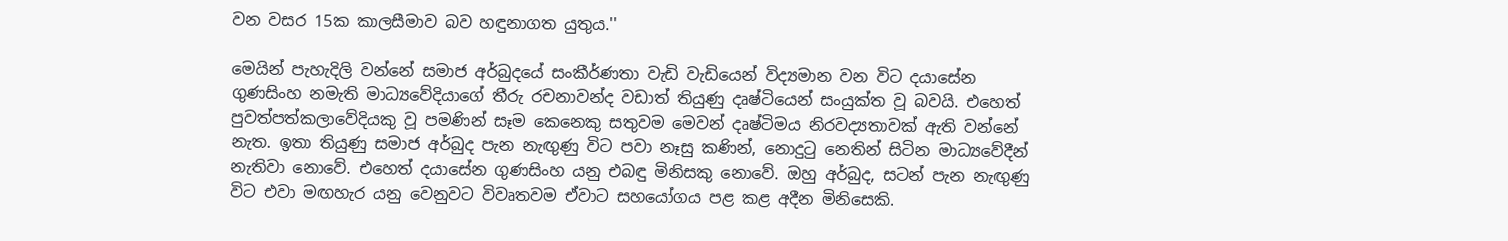වන වසර 15ක කාලසීමාව බව හඳුනාගත යුතුය.''

මෙයින් පැහැදිලි වන්නේ සමාජ අර්බුදයේ සංකීර්ණතා වැඩි වැඩියෙන් විද්‍යමාන වන විට දයාසේන ගුණසිංහ නමැති මාධ්‍යවේදියාගේ තීරු රචනාවන්ද වඩාත් තියුණු දෘෂ්ටියෙන් සංයුක්ත වූ බවයි. එහෙත් පුවත්පත්කලාවේදියකු වූ පමණින් සෑම කෙනෙකු සතුවම මෙවන් දෘෂ්ටිමය නිරවද්‍යතාවක් ඇති වන්නේ නැත. ඉතා තියුණු සමාජ අර්බුද පැන නැඟුණු විට පවා නෑසු කණින්, නොදුටු නෙතින් සිටින මාධ්‍යවේදීන් නැතිවා නොවේ. එහෙත් දයාසේන ගුණසිංහ යනු එබඳු මිනිසකු නොවේ. ඔහු අර්බුද, සටන් පැන නැඟුණු විට එවා මඟහැර යනු වෙනුවට විවෘතවම ඒවාට සහයෝගය පළ කළ අදීන මිනිසෙකි.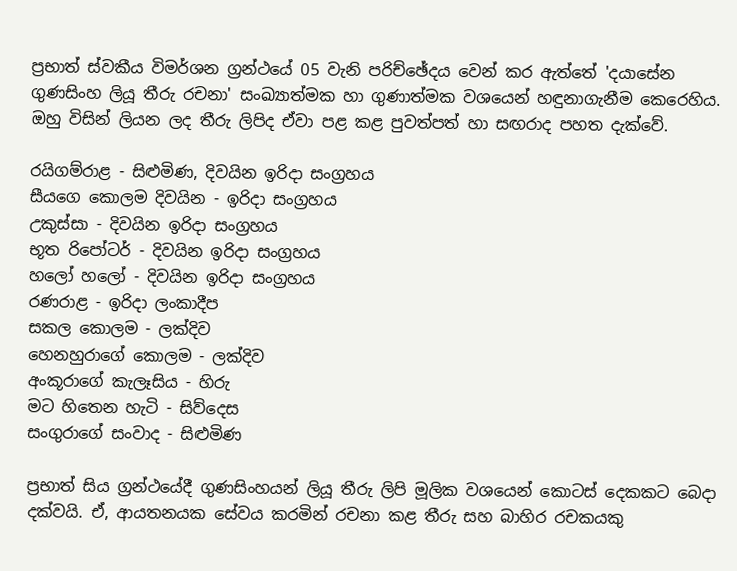ප්‍රභාත් ස්වකීය විමර්ශන ග්‍රන්ථයේ 05 වැනි පරිච්ඡේදය වෙන් කර ඇත්තේ 'දයාසේන ගුණසිංහ ලියූ තීරු රචනා' සංඛ්‍යාත්මක හා ගුණාත්මක වශයෙන් හඳුනාගැනීම කෙරෙහිය. ඔහු විසින් ලියන ලද තීරු ලිපිද ඒවා පළ කළ පුවත්පත් හා සඟරාද පහත දැක්වේ.

රයිගම්රාළ - සිළුමිණ, දිවයින ඉරිදා සංග්‍රහය
සීයගෙ කොලම දිවයින - ඉරිදා සංග්‍රහය
උකුස්සා - දිවයින ඉරිදා සංග්‍රහය
භූත රිපෝටර් - දිවයින ඉරිදා සංග්‍රහය
හලෝ හලෝ - දිවයින ඉරිදා සංග්‍රහය
රණරාළ - ඉරිදා ලංකාදීප
සකල කොලම - ලක්දිව
හෙනහුරාගේ කොලම - ලක්දිව
අංකූරාගේ කැලෑසිය - හිරු
මට හිතෙන හැටි - සිව්දෙස
සංගුරාගේ සංවාද - සිළුමිණ

ප්‍රභාත් සිය ග්‍රන්ථයේදී ගුණසිංහයන් ලියූ තීරු ලිපි මූලික වශයෙන් කොටස් දෙකකට බෙදා දක්වයි. ඒ, ආයතනයක සේවය කරමින් රචනා කළ තීරු සහ බාහිර රචකයකු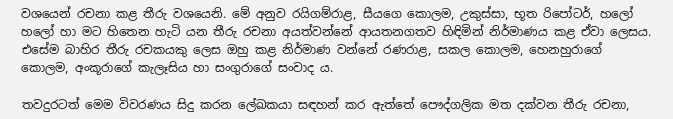වශයෙන් රචනා කළ තීරු වශයෙනි. මේ අනුව රයිගම්රාළ, සීයගෙ කොලම, උකුස්සා, භූත රිපෝටර්, හලෝ හලෝ හා මට හිතෙන හැටි යන තීරු රචනා අයත්වන්නේ ආයතනගතව හිඳිමින් නිර්මාණය කළ ඒවා ලෙසය. එසේම බාහිර තීරු රචකයකු ලෙස ඔහු කළ නිර්මාණ වන්නේ රණරාළ, සකල කොලම, හෙනහුරාගේ කොලම, අංකූරාගේ කැලෑසිය හා සංගුරාගේ සංවාද ය.

තවදුරටත් මෙම විවරණය සිදු කරන ලේඛකයා සඳහන් කර ඇත්තේ පෞද්ගලික මත දක්වන තීරු රචනා,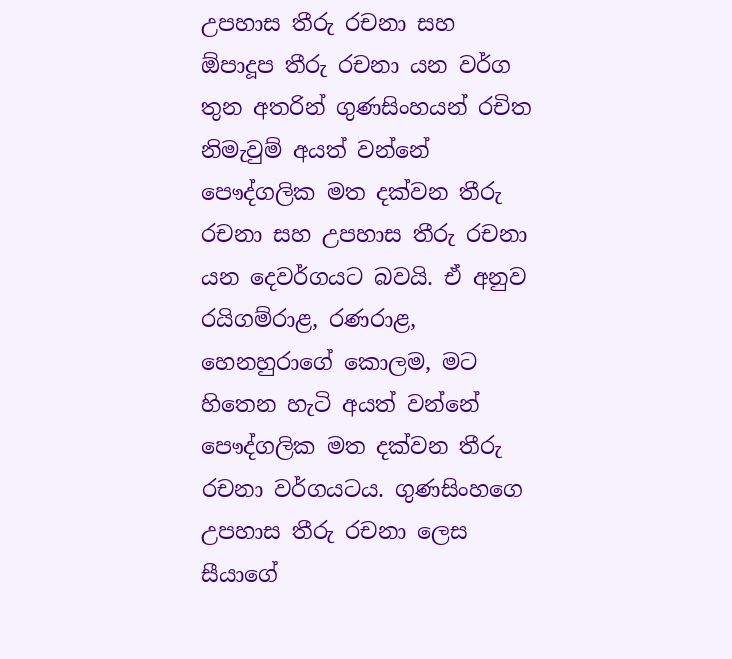උපහාස තීරු රචනා සහ ඕපාදූප තීරු රචනා යන වර්ග තුන අතරින් ගුණසිංහයන් රචිත නිමැවුම් අයත් වන්නේ පෞද්ගලික මත දක්වන තීරු රචනා සහ උපහාස තීරු රචනා යන දෙවර්ගයට බවයි. ඒ අනුව රයිගම්රාළ, රණරාළ, හෙනහුරාගේ කොලම, මට හිතෙන හැටි අයත් වන්නේ පෞද්ගලික මත දක්වන තීරු රචනා වර්ගයටය. ගුණසිංහගෙ උපහාස තීරු රචනා ලෙස සීයාගේ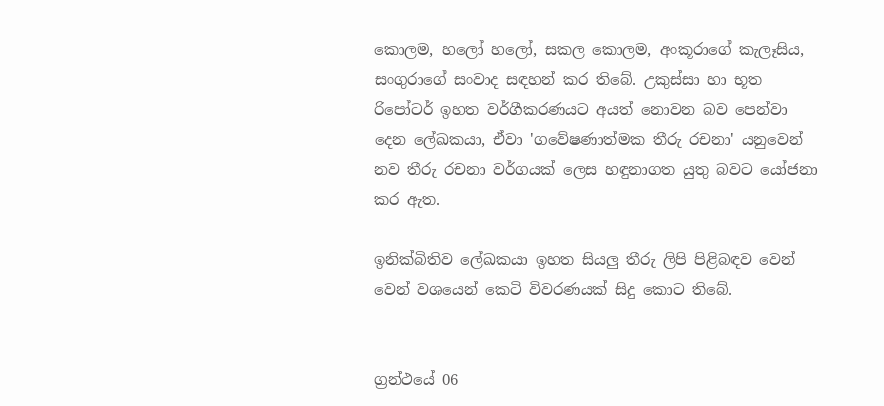කොලම, හලෝ හලෝ, සකල කොලම, අංකූරාගේ කැලෑසිය, සංගුරාගේ සංවාද සඳහන් කර තිබේ. උකුස්සා හා භූත රිපෝටර් ඉහත වර්ගීකරණයට අයත් නොවන බව පෙන්වා දෙන ලේඛකයා, ඒවා 'ගවේෂණාත්මක තීරු රචනා' යනුවෙන් නව තීරු රචනා වර්ගයක් ලෙස හඳුනාගත යුතු බවට යෝජනා කර ඇත.

ඉනික්බිතිව ලේඛකයා ඉහත සියලු තීරු ලිපි පිළිබඳව වෙන් වෙන් වශයෙන් කෙටි විවරණයක් සිදු කොට තිබේ.


ග්‍රන්ථයේ 06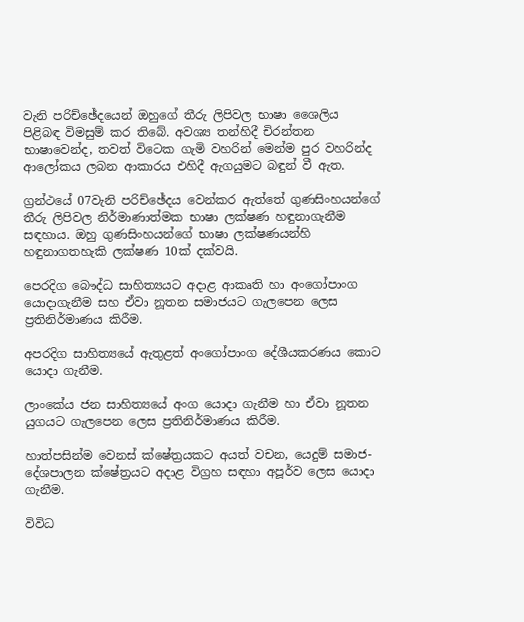වැනි පරිච්ඡේදයෙන් ඔහුගේ තීරු ලිපිවල භාෂා ශෛලිය පිළිබඳ විමසුම් කර තිබේ. අවශ්‍ය තන්හිදී චිරන්තන භාෂාවෙන්ද, තවත් විටෙක ගැමි වහරින් මෙන්ම පුර වහරින්ද ආලෝකය ලබන ආකාරය එහිදී ඇගයුමට බඳුන් වී ඇත.

ග්‍රන්ථයේ 07වැනි පරිච්ඡේදය වෙන්කර ඇත්තේ ගුණසිංහයන්ගේ තීරු ලිපිවල නිර්මාණාත්මක භාෂා ලක්ෂණ හඳුනාගැනීම සඳහාය. ඔහු ගුණසිංහයන්ගේ භාෂා ලක්ෂණයන්හි හඳුනාගතහැකි ලක්ෂණ 10ක් දක්වයි.

පෙරදිග බෞද්ධ සාහිත්‍යයට අදාළ ආකෘති හා අංගෝපාංග යොදාගැනීම සහ ඒවා නූතන සමාජයට ගැලපෙන ලෙස ප්‍රතිනිර්මාණය කිරීම.

අපරදිග සාහිත්‍යයේ ඇතුළත් අංගෝපාංග දේශීයකරණය කොට යොදා ගැනීම.

ලාංකේය ජන සාහිත්‍යයේ අංග යොදා ගැනීම හා ඒවා නූතන යුගයට ගැලපෙන ලෙස ප්‍රතිනිර්මාණය කිරීම.

හාත්පසින්ම වෙනස් ක්ෂේත්‍රයකට අයත් වචන, යෙදුම් සමාජ-දේශපාලන ක්ෂේත්‍රයට අදාළ විග්‍රහ සඳහා අපූර්ව ලෙස යොදා ගැනීම.

විවිධ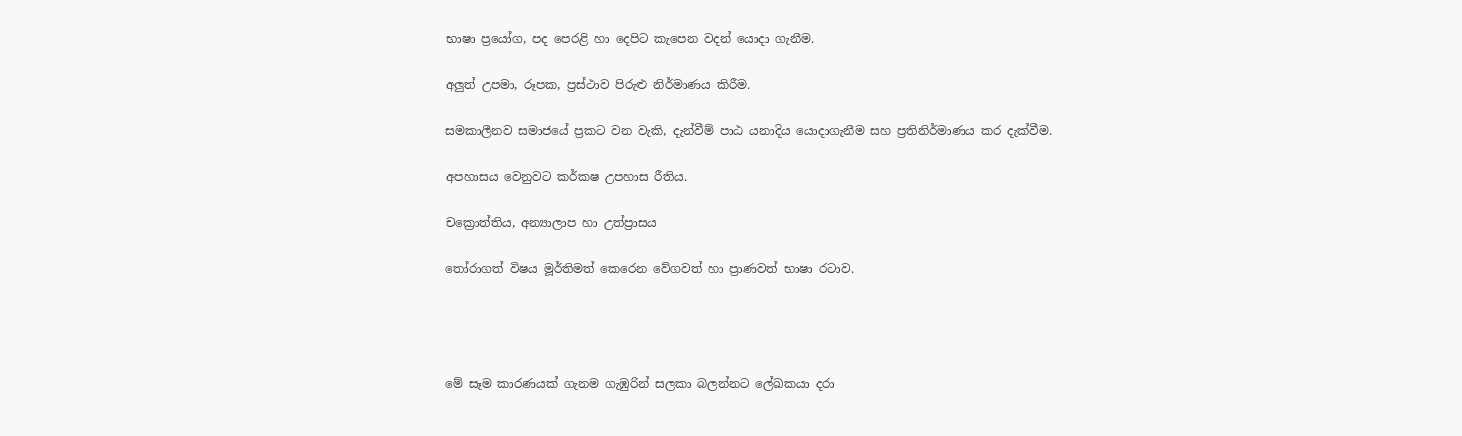භාෂා ප්‍රයෝග, පද පෙරළි හා දෙපිට කැපෙන වදන් යොදා ගැනීම.

අලුත් උපමා, රූපක, ප්‍රස්ථාව පිරුළු නිර්මාණය කිරීම.

සමකාලීනව සමාජයේ ප්‍රකට වන වැකි, දැන්වීම් පාඨ යනාදිය යොදාගැනීම සහ ප්‍රතිනිර්මාණය කර දැක්වීම.

අපහාසය වෙනුවට කර්කෂ උපහාස රීතිය.

ච‍ක්‍රොත්තිය, අන්‍යාලාප හා උත්ප්‍රාසය

තෝරාගත් විෂය මූර්තිමත් කෙරෙන වේගවත් හා ප්‍රාණවත් භාෂා රටාව.




මේ සෑම කාරණයක් ගැනම‍ ගැඹුරින් සලකා බලන්නට ලේඛකයා දරා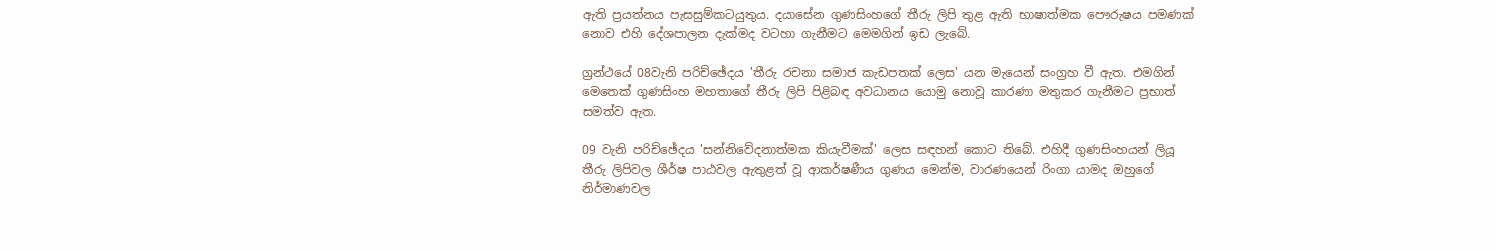ඇති ප්‍රයත්නය පැසසුම්කටයුතුය. දයාසේන ගුණසිංහගේ තීරු ලිපි තුළ ඇති භාෂාත්මක පෞරුෂය පමණක් නොව එහි දේශපාලන දැක්මද වටහා ගැනීමට මෙමගින් ඉඩ ලැබේ.

ග්‍රන්ථයේ 08වැනි පරිච්ඡේදය 'තීරු රචනා සමාජ කැඩපතක් ලෙස' යන මැයෙන් සංග්‍රහ වී ඇත. එමගින් මෙතෙක් ගුණසිංහ මහතාගේ තීරු ලිපි පිළිබඳ අවධානය යොමු නොවූ කාරණා මතුකර ගැනීමට ප්‍රභාත් සමත්ව ඇත.

09 වැනි පරිච්ඡේදය 'සන්නිවේදනාත්මක කියැවීමක්' ලෙස සඳහන් කොට තිබේ. එහිදී ගුණසිංහයන් ලියූ තීරු ලිපිවල ශීර්ෂ පාඨවල ඇතුළත් වූ ආකර්ෂණීය ගුණය මෙන්ම, වාරණයෙන් රිංගා යාමද ඔහුගේ නිර්මාණවල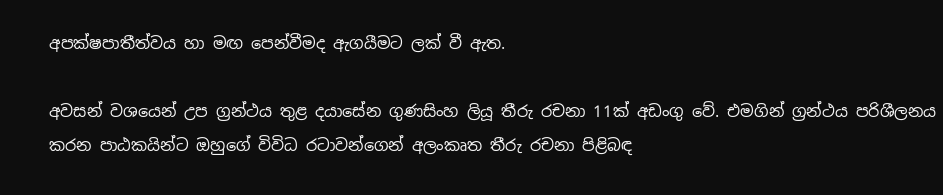අපක්ෂපාතීත්වය හා මඟ පෙන්වීමද ඇගයීමට ලක් වී ඇත.

අවසන් වශයෙන් උප ග්‍රන්ථය තුළ දයාසේන ගුණසිංහ ලියූ තීරු රචනා 11ක් අඩංගු වේ. එමගින් ග්‍රන්ථය පරිශීලනය කරන පාඨකයින්ට ඔහුගේ විවිධ රටාවන්ගෙන් අලංකෘත තීරු රචනා පිළිබඳ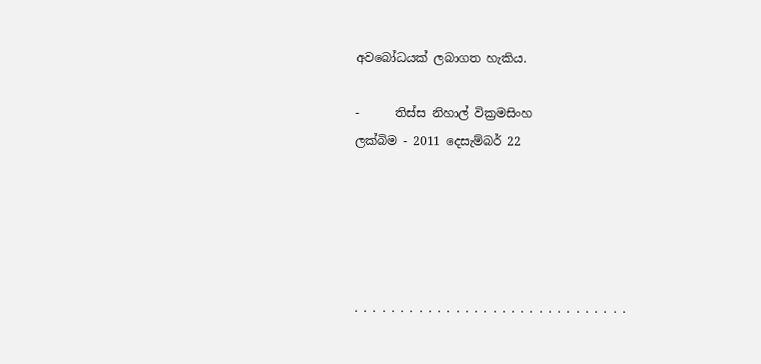අවබෝධයක් ලබාගත හැකිය.

-      තිස්ස නිහාල් වික්‍රමසිංහ
ලක්බිම - 2011 දෙසැම්බර් 22





. . . . . . . . . . . . . . . . . . . . . . . . . . . . . .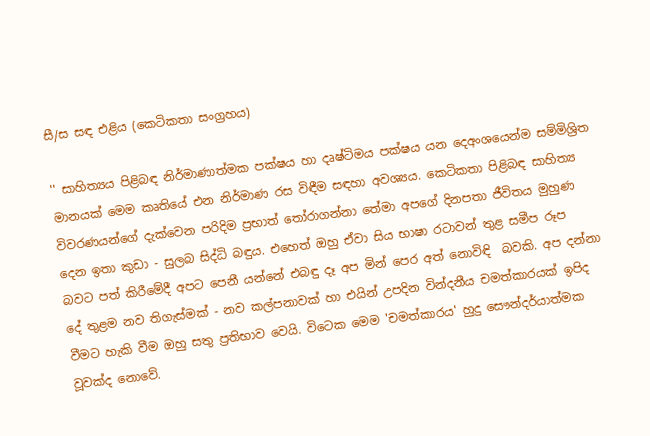සී/ස සඳ එළිය (කෙටිකතා සංග්‍රහය)

'' සාහිත්‍යය පිළිබඳ නිර්මාණාත්මක පක්ෂය හා දෘෂ්ටිමය පක්ෂය යන දෙඅංශයෙන්ම සම්මිශ්‍රිත මානයක් මෙම කෘතියේ එන නිර්මාණ රස විඳීම සඳහා අවශ්‍යය. කෙටිකතා පිළිබඳ සාහිත්‍ය විවරණයන්ගේ දැක්වෙන පරිදිම ප්‍රභාත් තෝරාගන්නා තේමා අපගේ දිනපතා ජීවිතය මුහුණ දෙන ඉතා කුඩා - සුලබ සිද්ධි බඳුය. එහෙත් ඔහු ඒවා සිය භාෂා රටාවන් තුළ සමීප රූප බවට පත් කිරීමේදී අපට පෙනී යන්නේ එබඳු දෑ අප මින් පෙර අත් නොවිඳි  බවකි. අප දන්නා දේ තුළම නව තිගැස්මක් - නව කල්පනාවක් හා එයින් උපදින වින්දනීය චමත්කාරයක් ඉපිද වීමට හැකි වීම ඔහු සතු ප්‍රතිභාව වෙයි. විටෙක මෙම 'චමත්කාරය' හුදු සෞන්දර්යාත්මක වූවක්ද නොවේ.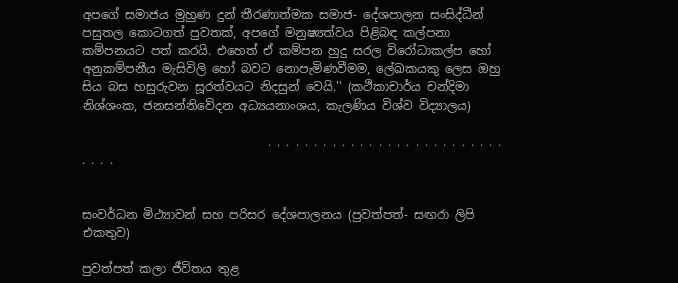අපගේ සමාජය මුහුණ දුන් තීරණාත්මක සමාජ- දේශපාලන සංසිද්ධීන් පසුතල කොටගත් පුවතක්, අපගේ මනුෂ්‍යත්වය පිළිබඳ කල්පනා කම්පනයට පත් කරයි. එහෙත් ඒ කම්පන හුදු සරල විරෝධාකල්ප හෝ අනුකම්පනීය මැසිවිලි හෝ බවට නොපැමිණවීමම, ලේඛකයකු ලෙස ඔහු සිය බස හසුරුවන සූරත්වයට නිදසුන් වෙයි.'' (කථිකාචාර්ය චන්දිමා නිශ්ශංක, ජනසන්නිවේදන අධ්‍යයනාංශය, කැලණිය විශ්ව විද්‍යාලය)

                               . . . . . . . . . . . . . . . . . . . . . . . . . . . . . .


සංවර්ධන මිථ්‍යාවන් සහ පරිසර ද‍ේශපාලනය (පුවත්පත්- සඟරා ලිපි එකතුව)

පුවත්පත් කලා ජීවිතය තුළ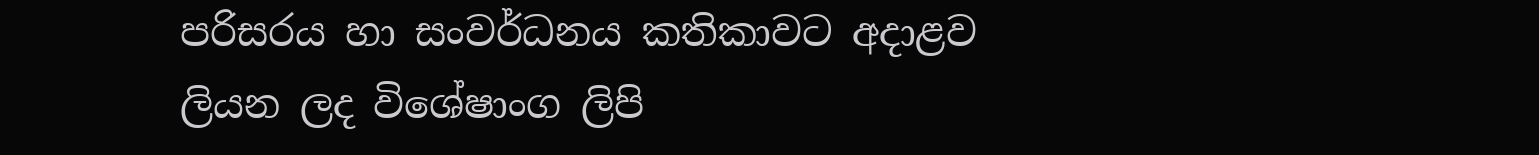පරිසරය හා සංවර්ධනය කතිකාවට අදාළව ලියන ලද විශේෂාංග ලිපි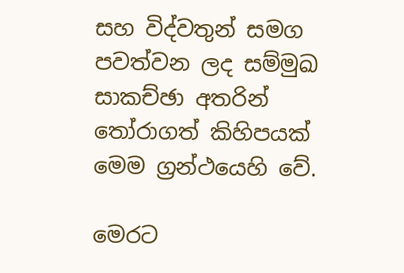සහ විද්වතුන් සමග පවත්වන ලද සම්මුඛ සාකච්ඡා අතරින් තෝරාගත් කිහිපයක් මෙම ග්‍රන්ථයෙහි වේ.

මෙරට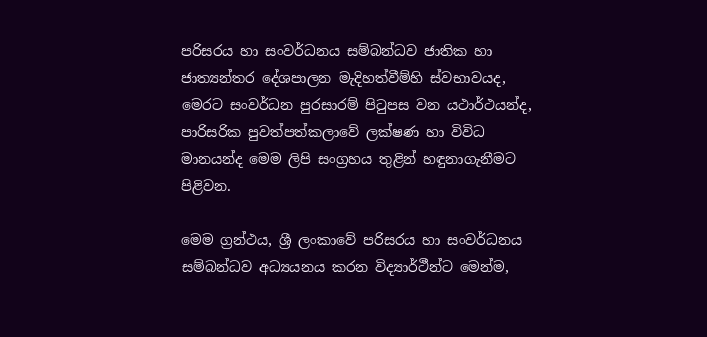පරිසරය හා සංවර්ධනය සම්බන්ධව ජාතික හා ජාත්‍යන්තර දේශපාලන මැදිහත්වීම්හි ස්වභාවයද, මෙරට සංවර්ධන පුරසාරම් පිටුපස වන යථාර්ථයන්ද, පාරිසරික පුවත්පත්කලාවේ ලක්ෂණ හා විවිධ මානයන්ද මෙම ලිපි සංග්‍රහය තුළින් හඳුනාගැනීමට පිළිවන.

මෙම ග්‍රන්ථය, ශ්‍රී ලංකාවේ පරිසරය හා සංවර්ධනය සම්බන්ධව අධ්‍යයනය කරන විද්‍යාර්ථීන්ට මෙන්ම,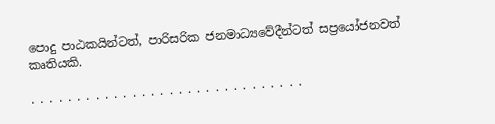පොදු පාඨකයින්ටත්, පාරිසරික ජනමාධ්‍යවේදීන්ටත් සප්‍රයෝජනවත් කෘතියකි.

. . . . . . . . . . . . . . . . . . . . . . . . . . . . . .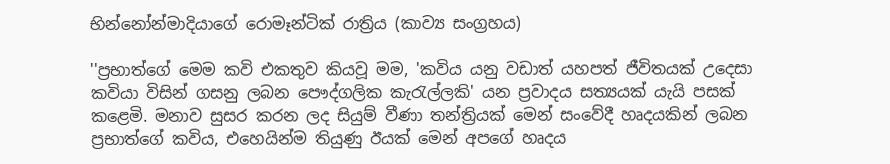භින්නෝන්මාදියාගේ රොමෑන්ටික් රාත්‍රිය (කාව්‍ය සංග්‍රහය)

''ප්‍රභාත්ගේ මෙම කවි එකතුව කියවූ මම, 'කවිය යනු වඩාත් යහපත් ජීවිතයක් උදෙසා කවියා විසින් ගසනු ලබන පෞද්ගලික කැරැල්ලකි' යන ප්‍රවාදය සත්‍යයක් යැයි පසක් කළෙමි. මනාව සුසර කරන ලද සියුම් වීණා තන්‍ත්‍රියක් මෙන් සංවේදී හෘදයකින් ලබන ප්‍රභාත්ගේ කවිය, එහෙයින්ම තියුණු ඊයක් මෙන් අපගේ හෘදය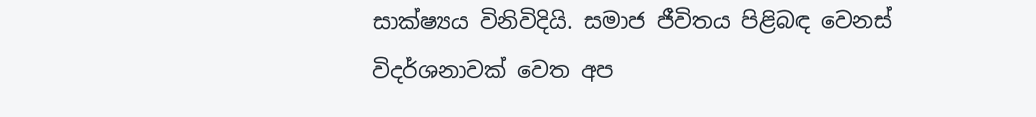සාක්ෂ්‍යය විනිවිදියි. සමාජ ජීවිතය පිළිබඳ වෙනස් විදර්ශනාවක් වෙත අප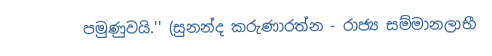පමුණුවයි.'' (සුනන්ද කරුණාරත්න - රාජ්‍ය සම්මානලාභී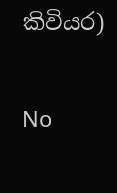කිවියර)

No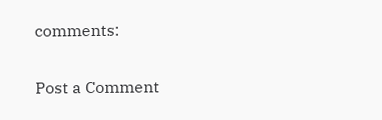comments:

Post a Comment